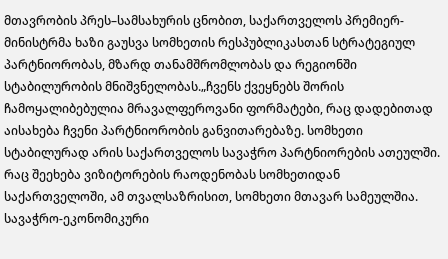მთავრობის პრეს–სამსახურის ცნობით, საქართველოს პრემიერ-მინისტრმა ხაზი გაუსვა სომხეთის რესპუბლიკასთან სტრატეგიულ პარტნიორობას, მზარდ თანამშრომლობას და რეგიონში სტაბილურობის მნიშვნელობას.„ჩვენს ქვეყნებს შორის ჩამოყალიბებულია მრავალფეროვანი ფორმატები, რაც დადებითად აისახება ჩვენი პარტნიორობის განვითარებაზე. სომხეთი სტაბილურად არის საქართველოს სავაჭრო პარტნიორების ათეულში. რაც შეეხება ვიზიტორების რაოდენობას სომხეთიდან საქართველოში, ამ თვალსაზრისით, სომხეთი მთავარ სამეულშია. სავაჭრო-ეკონომიკური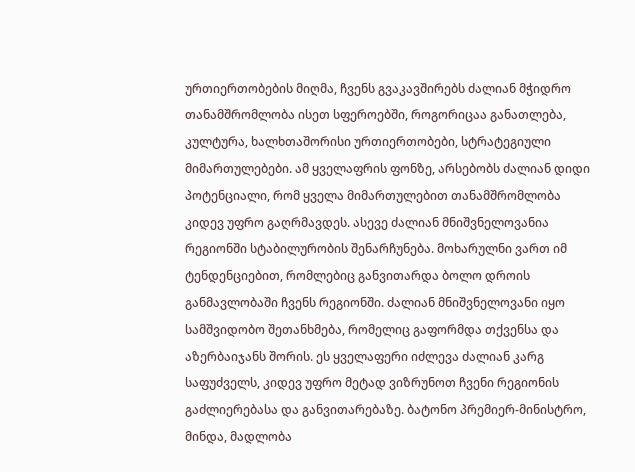ურთიერთობების მიღმა, ჩვენს გვაკავშირებს ძალიან მჭიდრო თანამშრომლობა ისეთ სფეროებში, როგორიცაა განათლება, კულტურა, ხალხთაშორისი ურთიერთობები, სტრატეგიული მიმართულებები. ამ ყველაფრის ფონზე, არსებობს ძალიან დიდი პოტენციალი, რომ ყველა მიმართულებით თანამშრომლობა კიდევ უფრო გაღრმავდეს. ასევე ძალიან მნიშვნელოვანია რეგიონში სტაბილურობის შენარჩუნება. მოხარულნი ვართ იმ ტენდენციებით, რომლებიც განვითარდა ბოლო დროის განმავლობაში ჩვენს რეგიონში. ძალიან მნიშვნელოვანი იყო სამშვიდობო შეთანხმება, რომელიც გაფორმდა თქვენსა და აზერბაიჯანს შორის. ეს ყველაფერი იძლევა ძალიან კარგ საფუძველს, კიდევ უფრო მეტად ვიზრუნოთ ჩვენი რეგიონის გაძლიერებასა და განვითარებაზე. ბატონო პრემიერ-მინისტრო, მინდა, მადლობა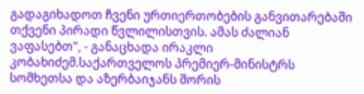გადაგიხადოთ ჩვენი ურთიერთობების განვითარებაში თქვენი პირადი წვლილისთვის. ამას ძალიან ვაფასებთ", - განაცხადა ირაკლი კობახიძემ.საქართველოს პრემიერ-მინისტრს სომხეთსა და აზერბაიჯანს შორის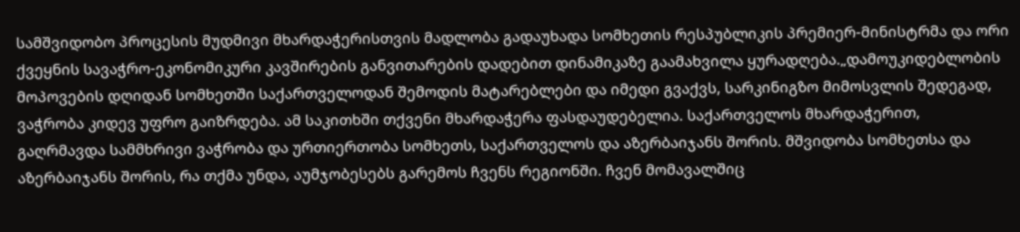სამშვიდობო პროცესის მუდმივი მხარდაჭერისთვის მადლობა გადაუხადა სომხეთის რესპუბლიკის პრემიერ-მინისტრმა და ორი ქვეყნის სავაჭრო-ეკონომიკური კავშირების განვითარების დადებით დინამიკაზე გაამახვილა ყურადღება.„დამოუკიდებლობის მოპოვების დღიდან სომხეთში საქართველოდან შემოდის მატარებლები და იმედი გვაქვს, სარკინიგზო მიმოსვლის შედეგად, ვაჭრობა კიდევ უფრო გაიზრდება. ამ საკითხში თქვენი მხარდაჭერა ფასდაუდებელია. საქართველოს მხარდაჭერით, გაღრმავდა სამმხრივი ვაჭრობა და ურთიერთობა სომხეთს, საქართველოს და აზერბაიჯანს შორის. მშვიდობა სომხეთსა და აზერბაიჯანს შორის, რა თქმა უნდა, აუმჯობესებს გარემოს ჩვენს რეგიონში. ჩვენ მომავალშიც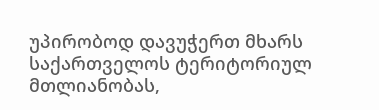უპირობოდ დავუჭერთ მხარს საქართველოს ტერიტორიულ მთლიანობას,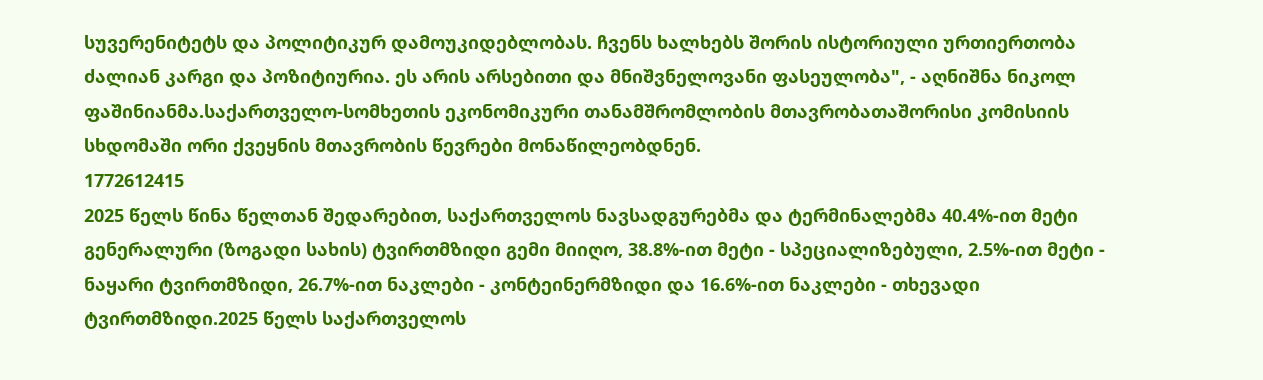სუვერენიტეტს და პოლიტიკურ დამოუკიდებლობას. ჩვენს ხალხებს შორის ისტორიული ურთიერთობა ძალიან კარგი და პოზიტიურია. ეს არის არსებითი და მნიშვნელოვანი ფასეულობა", - აღნიშნა ნიკოლ ფაშინიანმა.საქართველო-სომხეთის ეკონომიკური თანამშრომლობის მთავრობათაშორისი კომისიის სხდომაში ორი ქვეყნის მთავრობის წევრები მონაწილეობდნენ.
1772612415
2025 წელს წინა წელთან შედარებით, საქართველოს ნავსადგურებმა და ტერმინალებმა 40.4%-ით მეტი გენერალური (ზოგადი სახის) ტვირთმზიდი გემი მიიღო, 38.8%-ით მეტი - სპეციალიზებული, 2.5%-ით მეტი - ნაყარი ტვირთმზიდი, 26.7%-ით ნაკლები - კონტეინერმზიდი და 16.6%-ით ნაკლები - თხევადი ტვირთმზიდი.2025 წელს საქართველოს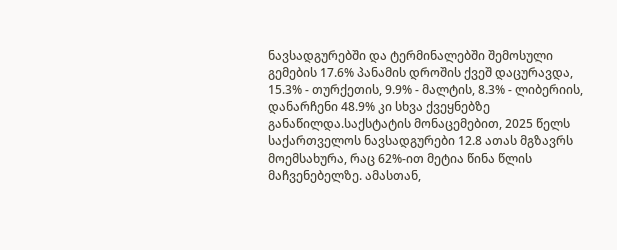ნავსადგურებში და ტერმინალებში შემოსული გემების 17.6% პანამის დროშის ქვეშ დაცურავდა, 15.3% - თურქეთის, 9.9% - მალტის, 8.3% - ლიბერიის, დანარჩენი 48.9% კი სხვა ქვეყნებზე განაწილდა.საქსტატის მონაცემებით, 2025 წელს საქართველოს ნავსადგურები 12.8 ათას მგზავრს მოემსახურა, რაც 62%-ით მეტია წინა წლის მაჩვენებელზე. ამასთან,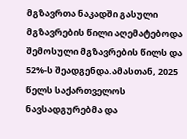მგზავრთა ნაკადში გასული მგზავრების წილი აღემატებოდა შემოსული მგზავრების წილს და 52%-ს შეადგენდა.ამასთან, 2025 წელს საქართველოს ნავსადგურებმა და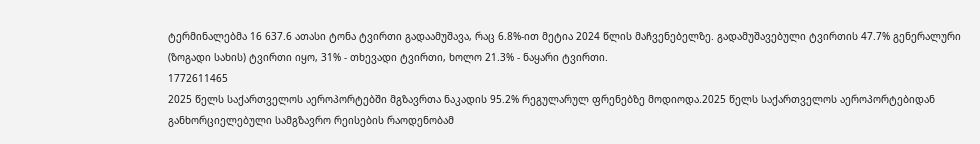ტერმინალებმა 16 637.6 ათასი ტონა ტვირთი გადაამუშავა, რაც 6.8%-ით მეტია 2024 წლის მაჩვენებელზე. გადამუშავებული ტვირთის 47.7% გენერალური (ზოგადი სახის) ტვირთი იყო, 31% - თხევადი ტვირთი, ხოლო 21.3% - ნაყარი ტვირთი.
1772611465
2025 წელს საქართველოს აეროპორტებში მგზავრთა ნაკადის 95.2% რეგულარულ ფრენებზე მოდიოდა.2025 წელს საქართველოს აეროპორტებიდან განხორციელებული სამგზავრო რეისების რაოდენობამ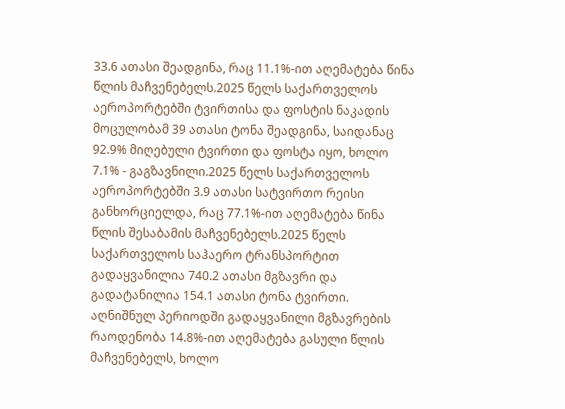33.6 ათასი შეადგინა, რაც 11.1%-ით აღემატება წინა წლის მაჩვენებელს.2025 წელს საქართველოს აეროპორტებში ტვირთისა და ფოსტის ნაკადის მოცულობამ 39 ათასი ტონა შეადგინა, საიდანაც 92.9% მიღებული ტვირთი და ფოსტა იყო, ხოლო 7.1% - გაგზავნილი.2025 წელს საქართველოს აეროპორტებში 3.9 ათასი სატვირთო რეისი განხორციელდა, რაც 77.1%-ით აღემატება წინა წლის შესაბამის მაჩვენებელს.2025 წელს საქართველოს საჰაერო ტრანსპორტით გადაყვანილია 740.2 ათასი მგზავრი და გადატანილია 154.1 ათასი ტონა ტვირთი. აღნიშნულ პერიოდში გადაყვანილი მგზავრების რაოდენობა 14.8%-ით აღემატება გასული წლის მაჩვენებელს, ხოლო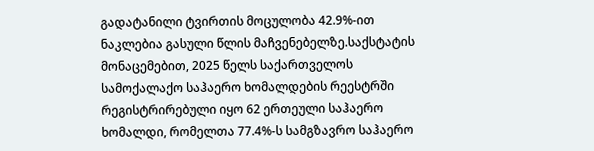გადატანილი ტვირთის მოცულობა 42.9%-ით ნაკლებია გასული წლის მაჩვენებელზე.საქსტატის მონაცემებით, 2025 წელს საქართველოს სამოქალაქო საჰაერო ხომალდების რეესტრში რეგისტრირებული იყო 62 ერთეული საჰაერო ხომალდი, რომელთა 77.4%-ს სამგზავრო საჰაერო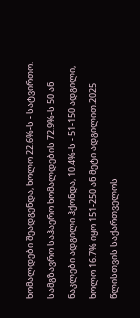ხომალდები შეადგენდა, ხოლო 22.6%-ს - სატვირთო. სამგზავრო საჰაერო ხომალდების 72.9%-ს 50 ან ნაკლები ადგილი ჰქონდა, 10.4%-ს - 51-150 ადგილი, ხოლო 16.7% იყო 151-250 ან მეტი ადგილით.2025 წლისთვის საქართველოს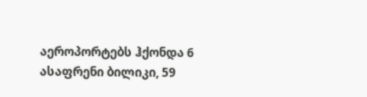აეროპორტებს ჰქონდა 6 ასაფრენი ბილიკი, 59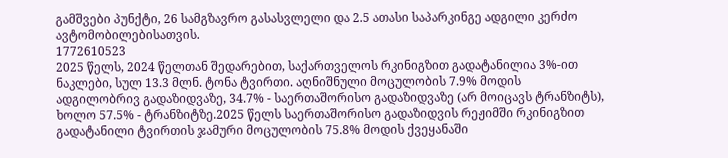გამშვები პუნქტი, 26 სამგზავრო გასასვლელი და 2.5 ათასი საპარკინგე ადგილი კერძო ავტომობილებისათვის.
1772610523
2025 წელს, 2024 წელთან შედარებით, საქართველოს რკინიგზით გადატანილია 3%-ით ნაკლები, სულ 13.3 მლნ. ტონა ტვირთი. აღნიშნული მოცულობის 7.9% მოდის ადგილობრივ გადაზიდვაზე, 34.7% - საერთაშორისო გადაზიდვაზე (არ მოიცავს ტრანზიტს), ხოლო 57.5% - ტრანზიტზე.2025 წელს საერთაშორისო გადაზიდვის რეჟიმში რკინიგზით გადატანილი ტვირთის ჯამური მოცულობის 75.8% მოდის ქვეყანაში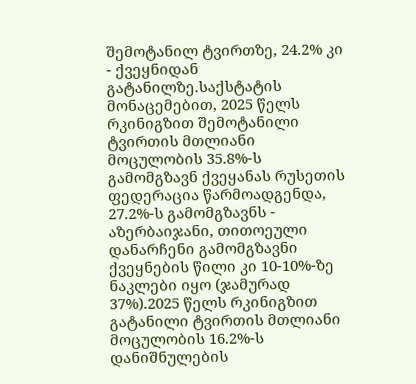შემოტანილ ტვირთზე, 24.2% კი - ქვეყნიდან გატანილზე.საქსტატის მონაცემებით, 2025 წელს რკინიგზით შემოტანილი ტვირთის მთლიანი მოცულობის 35.8%-ს გამომგზავნ ქვეყანას რუსეთის ფედერაცია წარმოადგენდა, 27.2%-ს გამომგზავნს - აზერბაიჯანი, თითოეული დანარჩენი გამომგზავნი ქვეყნების წილი კი 10-10%-ზე ნაკლები იყო (ჯამურად 37%).2025 წელს რკინიგზით გატანილი ტვირთის მთლიანი მოცულობის 16.2%-ს დანიშნულების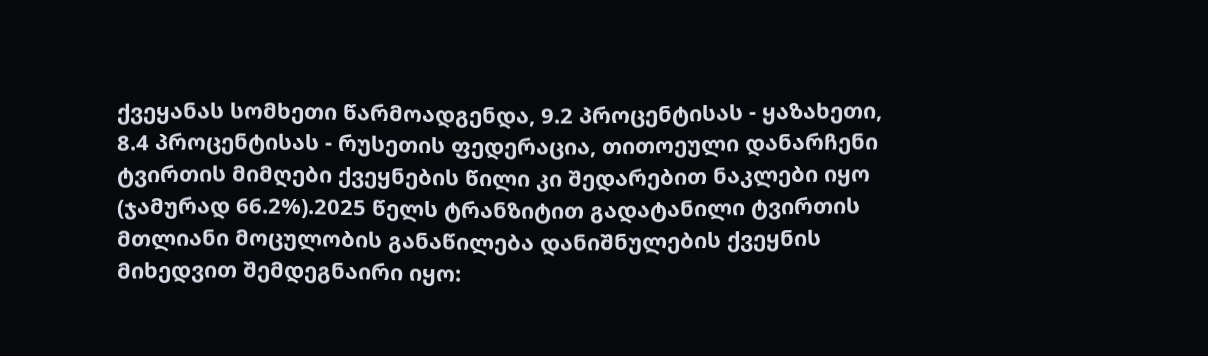ქვეყანას სომხეთი წარმოადგენდა, 9.2 პროცენტისას - ყაზახეთი, 8.4 პროცენტისას - რუსეთის ფედერაცია, თითოეული დანარჩენი ტვირთის მიმღები ქვეყნების წილი კი შედარებით ნაკლები იყო (ჯამურად 66.2%).2025 წელს ტრანზიტით გადატანილი ტვირთის მთლიანი მოცულობის განაწილება დანიშნულების ქვეყნის მიხედვით შემდეგნაირი იყო: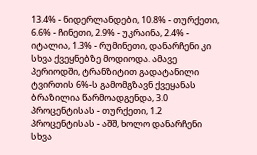13.4% - ნიდერლანდები, 10.8% - თურქეთი, 6.6% - ჩინეთი, 2.9% - უკრაინა, 2.4% - იტალია, 1.3% - რუმინეთი, დანარჩენი კი სხვა ქვეყნებზე მოდიოდა. ამავე პერიოდში, ტრანზიტით გადატანილი ტვირთის 6%-ს გამომგზავნ ქვეყანას ბრაზილია წარმოადგენდა, 3.0 პროცენტისას - თურქეთი, 1.2 პროცენტისას - აშშ, ხოლო დანარჩენი სხვა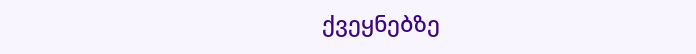ქვეყნებზე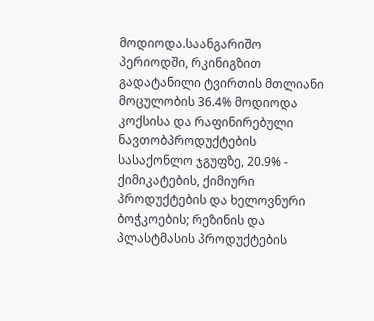მოდიოდა.საანგარიშო პერიოდში, რკინიგზით გადატანილი ტვირთის მთლიანი მოცულობის 36.4% მოდიოდა კოქსისა და რაფინირებული ნავთობპროდუქტების სასაქონლო ჯგუფზე, 20.9% - ქიმიკატების, ქიმიური პროდუქტების და ხელოვნური ბოჭკოების; რეზინის და პლასტმასის პროდუქტების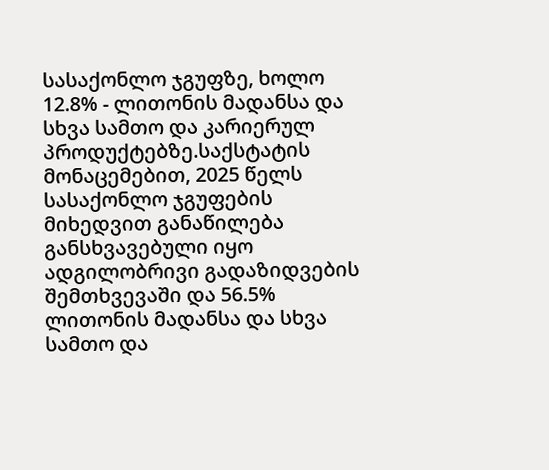სასაქონლო ჯგუფზე, ხოლო 12.8% - ლითონის მადანსა და სხვა სამთო და კარიერულ პროდუქტებზე.საქსტატის მონაცემებით, 2025 წელს სასაქონლო ჯგუფების მიხედვით განაწილება განსხვავებული იყო ადგილობრივი გადაზიდვების შემთხვევაში და 56.5% ლითონის მადანსა და სხვა სამთო და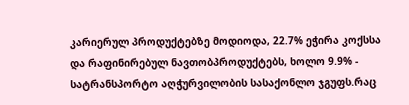კარიერულ პროდუქტებზე მოდიოდა, 22.7% ეჭირა კოქსსა და რაფინირებულ ნავთობპროდუქტებს, ხოლო 9.9% - სატრანსპორტო აღჭურვილობის სასაქონლო ჯგუფს.რაც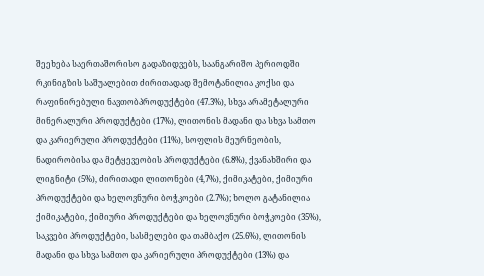შეეხება საერთაშორისო გადაზიდვებს, საანგარიშო პერიოდში რკინიგზის საშუალებით ძირითადად შემოტანილია კოქსი და რაფინირებული ნავთობპროდუქტები (47.3%), სხვა არამეტალური მინერალური პროდუქტები (17%), ლითონის მადანი და სხვა სამთო და კარიერული პროდუქტები (11%), სოფლის მეურნეობის, ნადირობისა და მეტყევეობის პროდუქტები (6.8%), ქვანახშირი და ლიგნიტი (5%), ძირითადი ლითონები (4,7%), ქიმიკატები, ქიმიური პროდუქტები და ხელოვნური ბოჭკოები (2.7%); ხოლო გატანილია ქიმიკატები, ქიმიური პროდუქტები და ხელოვნური ბოჭკოები (35%), საკვები პროდუქტები, სასმელები და თამბაქო (25.6%), ლითონის მადანი და სხვა სამთო და კარიერული პროდუქტები (13%) და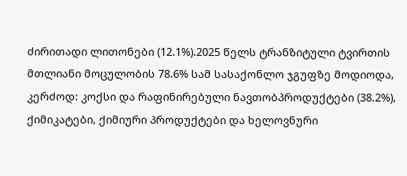ძირითადი ლითონები (12.1%).2025 წელს ტრანზიტული ტვირთის მთლიანი მოცულობის 78.6% სამ სასაქონლო ჯგუფზე მოდიოდა, კერძოდ: კოქსი და რაფინირებული ნავთობპროდუქტები (38.2%), ქიმიკატები, ქიმიური პროდუქტები და ხელოვნური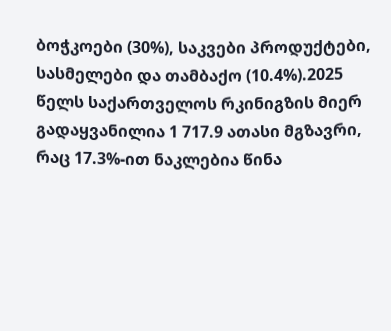ბოჭკოები (30%), საკვები პროდუქტები, სასმელები და თამბაქო (10.4%).2025 წელს საქართველოს რკინიგზის მიერ გადაყვანილია 1 717.9 ათასი მგზავრი, რაც 17.3%-ით ნაკლებია წინა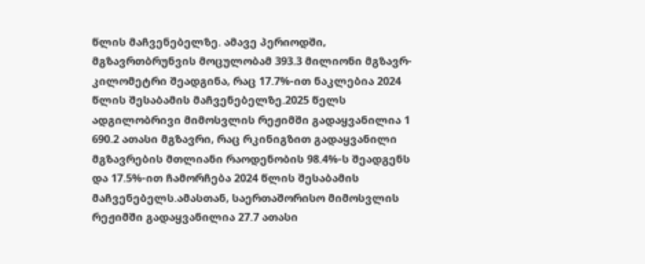წლის მაჩვენებელზე. ამავე პერიოდში, მგზავრთბრუნვის მოცულობამ 393.3 მილიონი მგზავრ-კილომეტრი შეადგინა, რაც 17.7%-ით ნაკლებია 2024 წლის შესაბამის მაჩვენებელზე.2025 წელს ადგილობრივი მიმოსვლის რეჟიმში გადაყვანილია 1 690.2 ათასი მგზავრი, რაც რკინიგზით გადაყვანილი მგზავრების მთლიანი რაოდენობის 98.4%-ს შეადგენს და 17.5%-ით ჩამორჩება 2024 წლის შესაბამის მაჩვენებელს.ამასთან, საერთაშორისო მიმოსვლის რეჟიმში გადაყვანილია 27.7 ათასი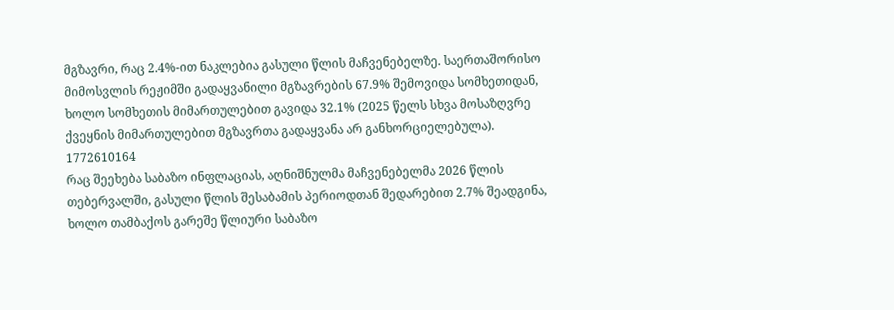მგზავრი, რაც 2.4%-ით ნაკლებია გასული წლის მაჩვენებელზე. საერთაშორისო მიმოსვლის რეჟიმში გადაყვანილი მგზავრების 67.9% შემოვიდა სომხეთიდან, ხოლო სომხეთის მიმართულებით გავიდა 32.1% (2025 წელს სხვა მოსაზღვრე ქვეყნის მიმართულებით მგზავრთა გადაყვანა არ განხორციელებულა).
1772610164
რაც შეეხება საბაზო ინფლაციას, აღნიშნულმა მაჩვენებელმა 2026 წლის თებერვალში, გასული წლის შესაბამის პერიოდთან შედარებით 2.7% შეადგინა, ხოლო თამბაქოს გარეშე წლიური საბაზო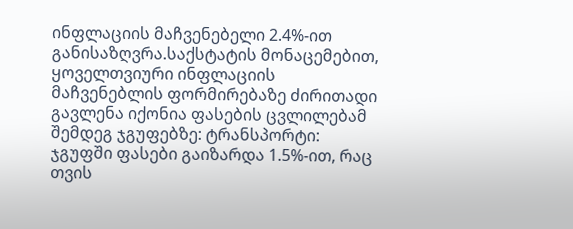ინფლაციის მაჩვენებელი 2.4%-ით განისაზღვრა.საქსტატის მონაცემებით, ყოველთვიური ინფლაციის მაჩვენებლის ფორმირებაზე ძირითადი გავლენა იქონია ფასების ცვლილებამ შემდეგ ჯგუფებზე: ტრანსპორტი: ჯგუფში ფასები გაიზარდა 1.5%-ით, რაც თვის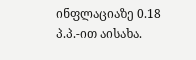ინფლაციაზე 0.18 პ.პ.-ით აისახა.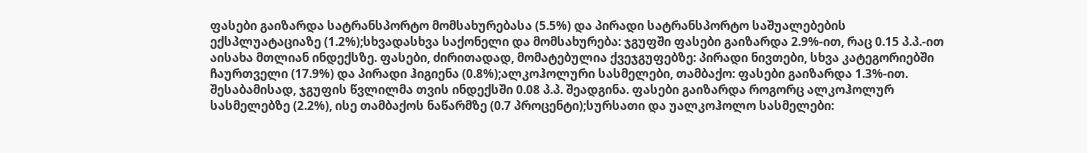ფასები გაიზარდა სატრანსპორტო მომსახურებასა (5.5%) და პირადი სატრანსპორტო საშუალებების ექსპლუატაციაზე (1.2%);სხვადასხვა საქონელი და მომსახურება: ჯგუფში ფასები გაიზარდა 2.9%-ით, რაც 0.15 პ.პ.-ით აისახა მთლიან ინდექსზე. ფასები, ძირითადად, მომატებულია ქვეჯგუფებზე: პირადი ნივთები, სხვა კატეგორიებში ჩაურთველი (17.9%) და პირადი ჰიგიენა (0.8%);ალკოჰოლური სასმელები, თამბაქო: ფასები გაიზარდა 1.3%-ით. შესაბამისად, ჯგუფის წვლილმა თვის ინდექსში 0.08 პ.პ. შეადგინა. ფასები გაიზარდა როგორც ალკოჰოლურ სასმელებზე (2.2%), ისე თამბაქოს ნაწარმზე (0.7 პროცენტი);სურსათი და უალკოჰოლო სასმელები: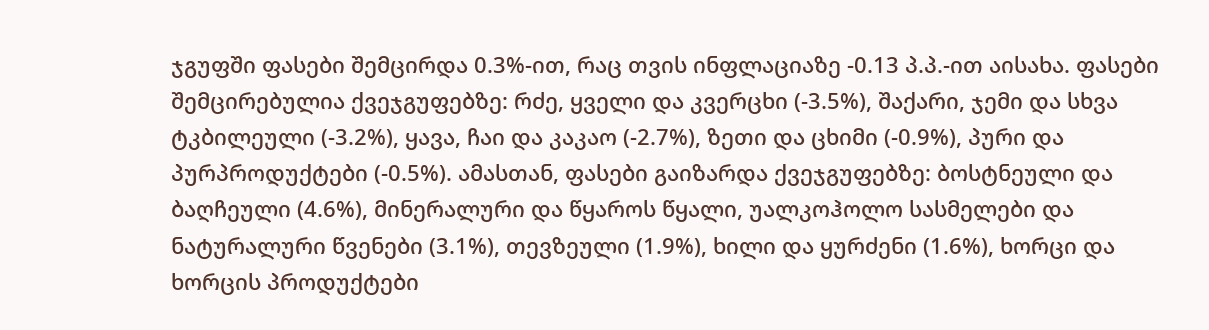ჯგუფში ფასები შემცირდა 0.3%-ით, რაც თვის ინფლაციაზე -0.13 პ.პ.-ით აისახა. ფასები შემცირებულია ქვეჯგუფებზე: რძე, ყველი და კვერცხი (-3.5%), შაქარი, ჯემი და სხვა ტკბილეული (-3.2%), ყავა, ჩაი და კაკაო (-2.7%), ზეთი და ცხიმი (-0.9%), პური და პურპროდუქტები (-0.5%). ამასთან, ფასები გაიზარდა ქვეჯგუფებზე: ბოსტნეული და ბაღჩეული (4.6%), მინერალური და წყაროს წყალი, უალკოჰოლო სასმელები და ნატურალური წვენები (3.1%), თევზეული (1.9%), ხილი და ყურძენი (1.6%), ხორცი და ხორცის პროდუქტები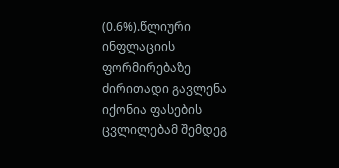(0.6%).წლიური ინფლაციის ფორმირებაზე ძირითადი გავლენა იქონია ფასების ცვლილებამ შემდეგ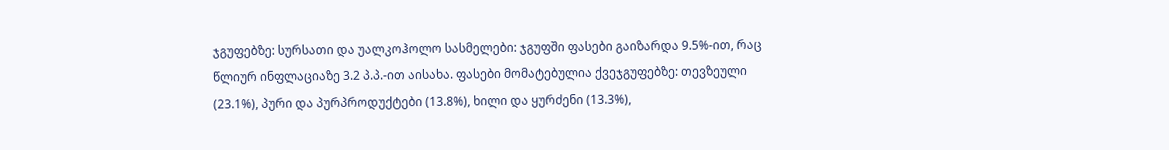ჯგუფებზე: სურსათი და უალკოჰოლო სასმელები: ჯგუფში ფასები გაიზარდა 9.5%-ით, რაც წლიურ ინფლაციაზე 3.2 პ.პ.-ით აისახა. ფასები მომატებულია ქვეჯგუფებზე: თევზეული (23.1%), პური და პურპროდუქტები (13.8%), ხილი და ყურძენი (13.3%),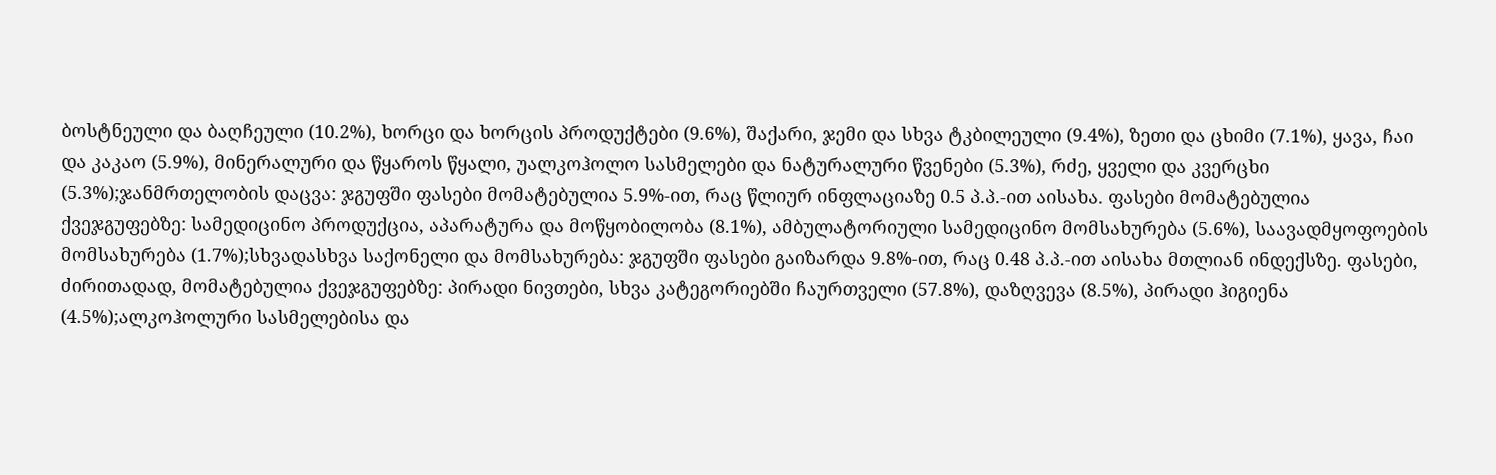ბოსტნეული და ბაღჩეული (10.2%), ხორცი და ხორცის პროდუქტები (9.6%), შაქარი, ჯემი და სხვა ტკბილეული (9.4%), ზეთი და ცხიმი (7.1%), ყავა, ჩაი და კაკაო (5.9%), მინერალური და წყაროს წყალი, უალკოჰოლო სასმელები და ნატურალური წვენები (5.3%), რძე, ყველი და კვერცხი (5.3%);ჯანმრთელობის დაცვა: ჯგუფში ფასები მომატებულია 5.9%-ით, რაც წლიურ ინფლაციაზე 0.5 პ.პ.-ით აისახა. ფასები მომატებულია ქვეჯგუფებზე: სამედიცინო პროდუქცია, აპარატურა და მოწყობილობა (8.1%), ამბულატორიული სამედიცინო მომსახურება (5.6%), საავადმყოფოების მომსახურება (1.7%);სხვადასხვა საქონელი და მომსახურება: ჯგუფში ფასები გაიზარდა 9.8%-ით, რაც 0.48 პ.პ.-ით აისახა მთლიან ინდექსზე. ფასები, ძირითადად, მომატებულია ქვეჯგუფებზე: პირადი ნივთები, სხვა კატეგორიებში ჩაურთველი (57.8%), დაზღვევა (8.5%), პირადი ჰიგიენა (4.5%);ალკოჰოლური სასმელებისა და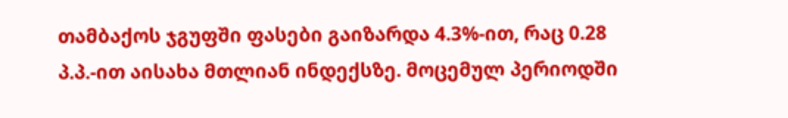თამბაქოს ჯგუფში ფასები გაიზარდა 4.3%-ით, რაც 0.28 პ.პ.-ით აისახა მთლიან ინდექსზე. მოცემულ პერიოდში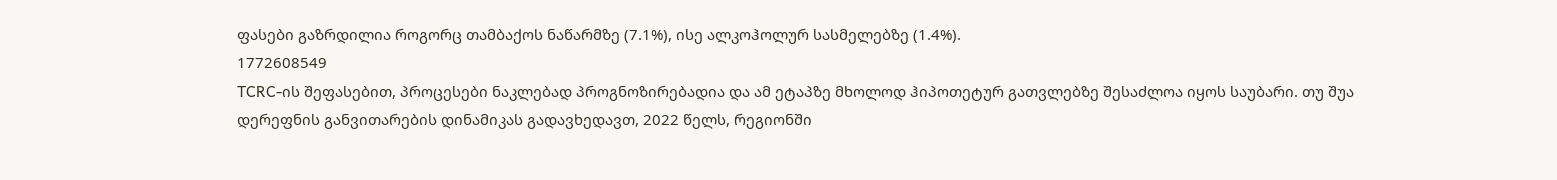ფასები გაზრდილია როგორც თამბაქოს ნაწარმზე (7.1%), ისე ალკოჰოლურ სასმელებზე (1.4%).
1772608549
TCRC-ის შეფასებით, პროცესები ნაკლებად პროგნოზირებადია და ამ ეტაპზე მხოლოდ ჰიპოთეტურ გათვლებზე შესაძლოა იყოს საუბარი. თუ შუა დერეფნის განვითარების დინამიკას გადავხედავთ, 2022 წელს, რეგიონში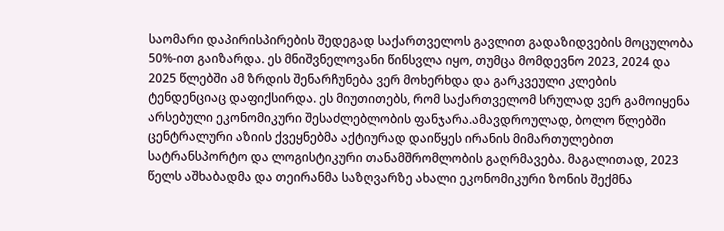საომარი დაპირისპირების შედეგად საქართველოს გავლით გადაზიდვების მოცულობა 50%-ით გაიზარდა. ეს მნიშვნელოვანი წინსვლა იყო, თუმცა მომდევნო 2023, 2024 და 2025 წლებში ამ ზრდის შენარჩუნება ვერ მოხერხდა და გარკვეული კლების ტენდენციაც დაფიქსირდა. ეს მიუთითებს, რომ საქართველომ სრულად ვერ გამოიყენა არსებული ეკონომიკური შესაძლებლობის ფანჯარა.ამავდროულად, ბოლო წლებში ცენტრალური აზიის ქვეყნებმა აქტიურად დაიწყეს ირანის მიმართულებით სატრანსპორტო და ლოგისტიკური თანამშრომლობის გაღრმავება. მაგალითად, 2023 წელს აშხაბადმა და თეირანმა საზღვარზე ახალი ეკონომიკური ზონის შექმნა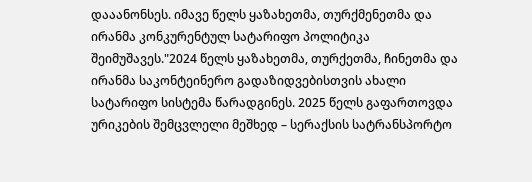დააანონსეს. იმავე წელს ყაზახეთმა, თურქმენეთმა და ირანმა კონკურენტულ სატარიფო პოლიტიკა შეიმუშავეს."2024 წელს ყაზახეთმა, თურქეთმა, ჩინეთმა და ირანმა საკონტეინერო გადაზიდვებისთვის ახალი სატარიფო სისტემა წარადგინეს. 2025 წელს გაფართოვდა ურიკების შემცვლელი მეშხედ – სერაქსის სატრანსპორტო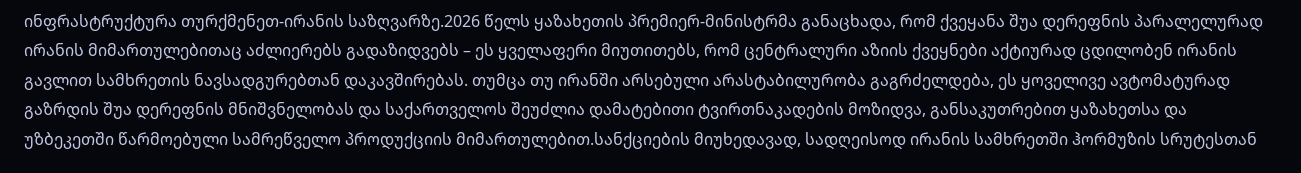ინფრასტრუქტურა თურქმენეთ-ირანის საზღვარზე.2026 წელს ყაზახეთის პრემიერ-მინისტრმა განაცხადა, რომ ქვეყანა შუა დერეფნის პარალელურად ირანის მიმართულებითაც აძლიერებს გადაზიდვებს – ეს ყველაფერი მიუთითებს, რომ ცენტრალური აზიის ქვეყნები აქტიურად ცდილობენ ირანის გავლით სამხრეთის ნავსადგურებთან დაკავშირებას. თუმცა თუ ირანში არსებული არასტაბილურობა გაგრძელდება, ეს ყოველივე ავტომატურად გაზრდის შუა დერეფნის მნიშვნელობას და საქართველოს შეუძლია დამატებითი ტვირთნაკადების მოზიდვა, განსაკუთრებით ყაზახეთსა და უზბეკეთში წარმოებული სამრეწველო პროდუქციის მიმართულებით.სანქციების მიუხედავად, სადღეისოდ ირანის სამხრეთში ჰორმუზის სრუტესთან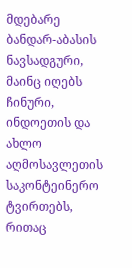მდებარე ბანდარ-აბასის ნავსადგური, მაინც იღებს ჩინური, ინდოეთის და ახლო აღმოსავლეთის საკონტეინერო ტვირთებს, რითაც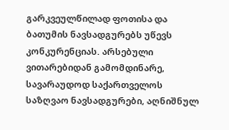გარკვეულწილად ფოთისა და ბათუმის ნავსადგურებს უწევს კონკურენციას. არსებული ვითარებიდან გამომდინარე, სავარაუდოდ საქართველოს საზღვაო ნავსადგურები, აღნიშნულ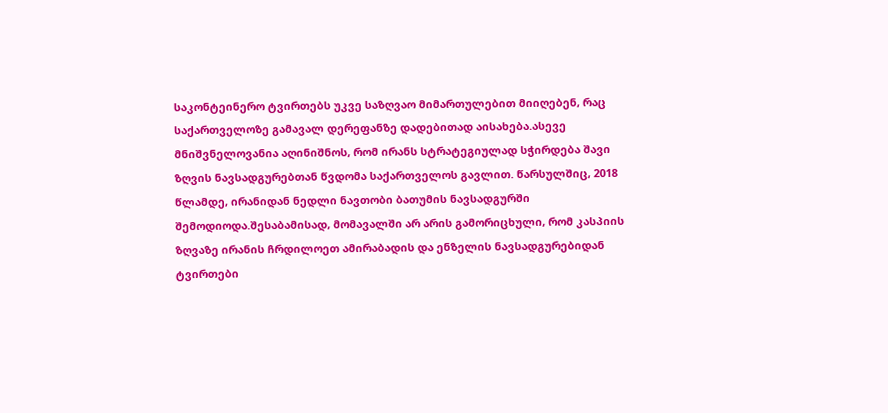საკონტეინერო ტვირთებს უკვე საზღვაო მიმართულებით მიიღებენ, რაც საქართველოზე გამავალ დერეფანზე დადებითად აისახება.ასევე მნიშვნელოვანია აღინიშნოს, რომ ირანს სტრატეგიულად სჭირდება შავი ზღვის ნავსადგურებთან წვდომა საქართველოს გავლით. წარსულშიც, 2018 წლამდე, ირანიდან ნედლი ნავთობი ბათუმის ნავსადგურში შემოდიოდა.შესაბამისად, მომავალში არ არის გამორიცხული, რომ კასპიის ზღვაზე ირანის ჩრდილოეთ ამირაბადის და ენზელის ნავსადგურებიდან ტვირთები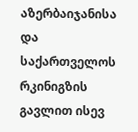აზერბაიჯანისა და საქართველოს რკინიგზის გავლით ისევ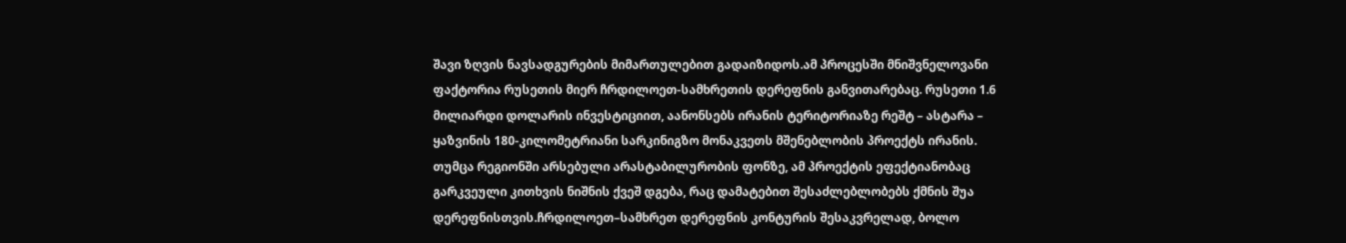შავი ზღვის ნავსადგურების მიმართულებით გადაიზიდოს.ამ პროცესში მნიშვნელოვანი ფაქტორია რუსეთის მიერ ჩრდილოეთ-სამხრეთის დერეფნის განვითარებაც. რუსეთი 1.6 მილიარდი დოლარის ინვესტიციით, აანონსებს ირანის ტერიტორიაზე რეშტ – ასტარა – ყაზვინის 180-კილომეტრიანი სარკინიგზო მონაკვეთს მშენებლობის პროექტს ირანის. თუმცა რეგიონში არსებული არასტაბილურობის ფონზე, ამ პროექტის ეფექტიანობაც გარკვეული კითხვის ნიშნის ქვეშ დგება, რაც დამატებით შესაძლებლობებს ქმნის შუა დერეფნისთვის.ჩრდილოეთ–სამხრეთ დერეფნის კონტურის შესაკვრელად, ბოლო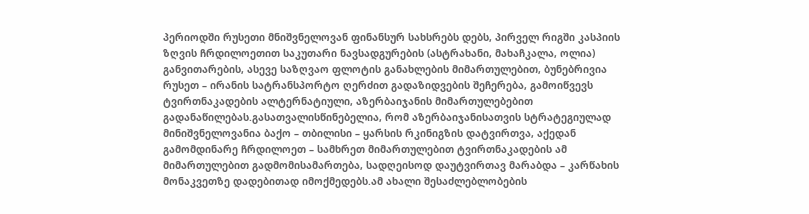პერიოდში რუსეთი მნიშვნელოვან ფინანსურ სახსრებს დებს, პირველ რიგში კასპიის ზღვის ჩრდილოეთით საკუთარი ნავსადგურების (ასტრახანი, მახაჩკალა, ოლია) განვითარების, ასევე საზღვაო ფლოტის განახლების მიმართულებით, ბუნებრივია რუსეთ – ირანის სატრანსპორტო ღერძით გადაზიდვების შეჩერება, გამოიწვევს ტვირთნაკადების ალტერნატიული, აზერბაიჯანის მიმართულებებით გადანაწილებას.გასათვალისწინებელია, რომ აზერბაიჯანისათვის სტრატეგიულად მინიშვნელოვანია ბაქო – თბილისი – ყარსის რკინიგზის დატვირთვა, აქედან გამომდინარე ჩრდილოეთ – სამხრეთ მიმართულებით ტვირთნაკადების ამ მიმართულებით გადმომისამართება, სადღეისოდ დაუტვირთავ მარაბდა – კარწახის მონაკვეთზე დადებითად იმოქმედებს.ამ ახალი შესაძლებლობების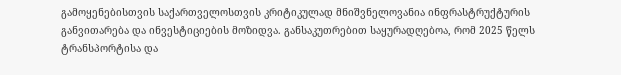გამოყენებისთვის საქართველოსთვის კრიტიკულად მნიშვნელოვანია ინფრასტრუქტურის განვითარება და ინვესტიციების მოზიდვა. განსაკუთრებით საყურადღებოა, რომ 2025 წელს ტრანსპორტისა და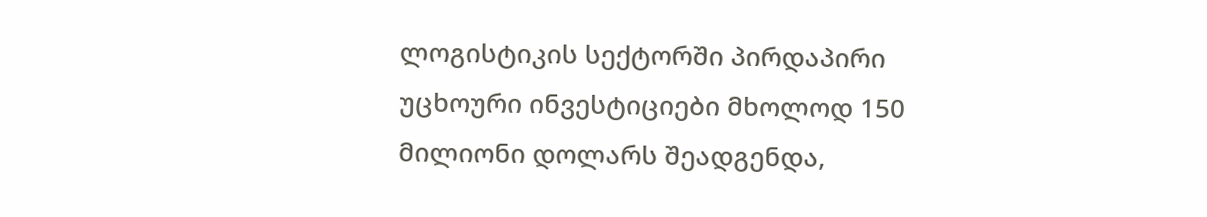ლოგისტიკის სექტორში პირდაპირი უცხოური ინვესტიციები მხოლოდ 150 მილიონი დოლარს შეადგენდა,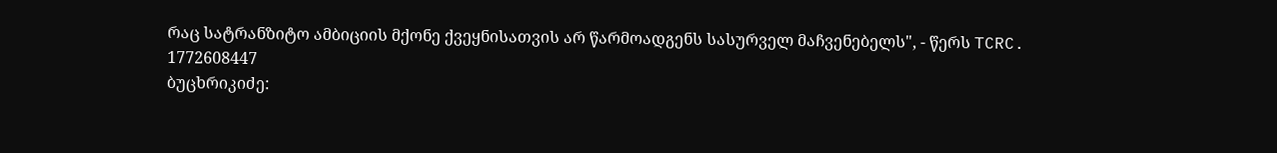რაც სატრანზიტო ამბიციის მქონე ქვეყნისათვის არ წარმოადგენს სასურველ მაჩვენებელს", - წერს TCRC.
1772608447
ბუცხრიკიძე: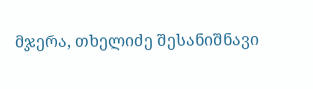მჯერა, თხელიძე შესანიშნავი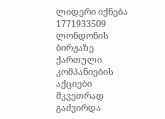ლიდერი იქნება
1771933509
ლონდონის ბირჟაზე ქართული კომპანიების აქციები მკვეთრად გაძვირდა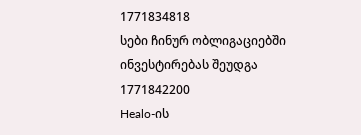1771834818
სები ჩინურ ობლიგაციებში ინვესტირებას შეუდგა
1771842200
Healo-ის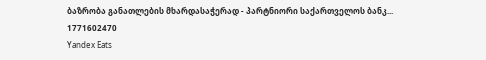ბაზრობა განათლების მხარდასაჭერად - პარტნიორი საქართველოს ბანკ...
1771602470
Yandex Eats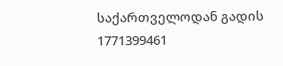საქართველოდან გადის
1771399461